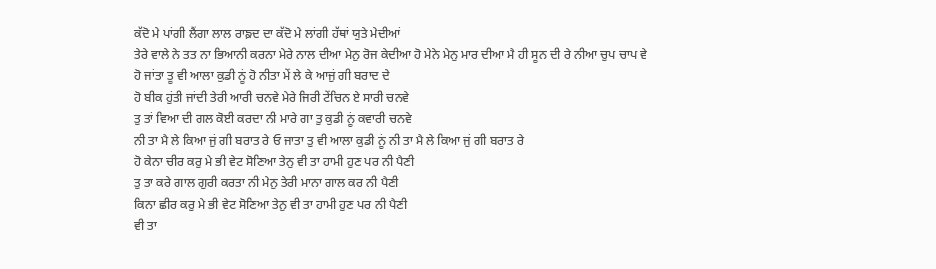ਕੱਦੋ ਮੇ ਪਾਂਗੀ ਲੈਂਗਾ ਲਾਲ ਰਾਙ਼ਦ ਦਾ ਕੱਦੋ ਮੇ ਲਾਂਗੀ ਹੱਥਾਂ ਯੁਤੇ ਮੇਦੀਆਂ
ਤੇਰੇ ਵਾਲੇ ਨੇ ਤਤ ਨਾ ਭਿਆਨੀ ਕਰਨਾ ਮੇਰੇ ਨਾਲ ਦੀਆ ਮੇਨੁ ਰੋਜ ਕੇਦੀਆ ਹੋ ਮੇਨੇ ਮੇਨੁ ਮਾਰ ਦੀਆ ਮੈ ਹੀ ਸੂਨ ਦੀ ਰੇ ਨੀਆ ਚੁਪ ਚਾਪ ਵੇ
ਹੋ ਜਾਂਤਾ ਤੂ ਵੀ ਆਲਾ ਕੁਡੀ ਨੂਂ ਹੋ ਨੀਤਾ ਮੇਂ ਲੇ ਕੇ ਆਜੁਂ ਗੀ ਬਰਾਦ ਦੇ
ਹੋ ਬੀਕ ਹੁਂਤੀ ਜਾਂਦੀ ਤੇਰੀ ਆਰੀ ਚਨਵੇ ਮੇਰੇ ਜਿਰੀ ਟੇਂਚਿਨ ਏ ਸਾਰੀ ਚਨਵੇ
ਤੁ ਤਾਂ ਵਿਆ ਦੀ ਗਲ ਕੋਈ ਕਰਦਾ ਨੀ ਮਾਰੇ ਗਾ ਤੁ ਕੁਡੀ ਨੂਂ ਕਵਾਰੀ ਚਨਵੇ
ਨੀ ਤਾ ਮੈ ਲੇ ਕਿਆ ਜੁਂ ਗੀ ਬਰਾਤ ਰੇ ਓ ਜਾਤਾ ਤੁ ਵੀ ਆਲਾ ਕੁਡੀ ਨੂਂ ਨੀ ਤਾ ਮੈ ਲੇ ਕਿਆ ਜੁਂ ਗੀ ਬਰਾਤ ਰੇ
ਹੋ ਕੇਨਾ ਚੀਰ ਕਰੁ ਮੇ ਭੀ ਵੇਟ ਸੋਣਿਆ ਤੇਨੁ ਵੀ ਤਾ ਹਾਮੀ ਹੁਣ ਪਰ ਨੀ ਪੈਣੀ
ਤੁ ਤਾ ਕਰੇ ਗਾਲ ਗੁਰੀ ਕਰਤਾ ਨੀ ਮੇਨੁ ਤੇਰੀ ਮਾਨਾ ਗਾਲ ਕਰ ਨੀ ਪੈਣੀ
ਕਿਨਾ ਛੀਰ ਕਰੁ ਮੇ ਭੀ ਵੇਟ ਸੋਣਿਆ ਤੇਨੁ ਵੀ ਤਾ ਹਾਮੀ ਹੁਣ ਪਰ ਨੀ ਪੈਣੀ
ਵੀ ਤਾ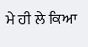ਮੇ ਹੀ ਲੇ ਕਿਆ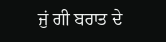ਜੁਂ ਗੀ ਬਰਾਤ ਦੇ